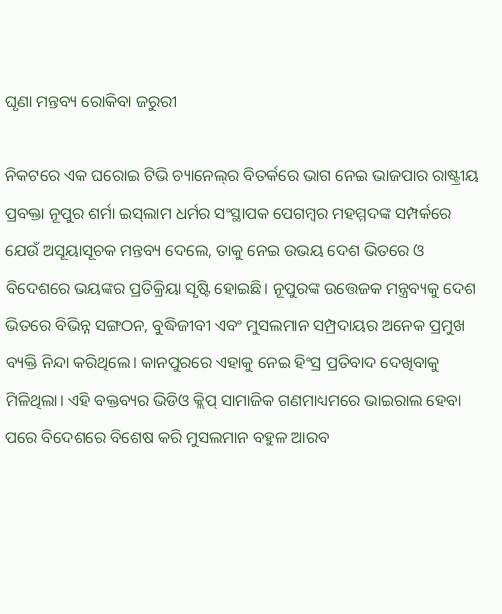ଘୃଣା ମନ୍ତବ୍ୟ ରୋକିବା ଜରୁରୀ

ନିକଟରେ ଏକ ଘରୋଇ ଟିଭି ଚ୍ୟାନେଲ୍‌ର ବିତର୍କରେ ଭାଗ ନେଇ ଭାଜପାର ରାଷ୍ଟ୍ରୀୟ ପ୍ରବକ୍ତା ନୂପୁର ଶର୍ମା ଇସ୍‌ଲାମ ଧର୍ମର ସଂସ୍ଥାପକ ପେଗମ୍ବର ମହମ୍ମଦଙ୍କ ସମ୍ପର୍କରେ ଯେଉଁ ଅସୂୟାସୂଚକ ମନ୍ତବ୍ୟ ଦେଲେ, ତାକୁ ନେଇ ଉଭୟ ଦେଶ ଭିତରେ ଓ ବିଦେଶରେ ଭୟଙ୍କର ପ୍ରତିକ୍ରିୟା ସୃଷ୍ଟି ହୋଇଛି। ନୂପୁରଙ୍କ ଉତ୍ତେଜକ ମନ୍ତ୍ରବ୍ୟକୁ ଦେଶ ଭିତରେ ବିଭିନ୍ନ ସଙ୍ଗଠନ, ବୁଦ୍ଧିଜୀବୀ ଏବଂ ମୁସଲମାନ ସମ୍ପ୍ରଦାୟର ଅନେକ ପ୍ରମୁଖ ବ୍ୟକ୍ତି ନିନ୍ଦା କରିଥିଲେ। କାନପୁରରେ ଏହାକୁ ନେଇ ହିଂସ୍ର ପ୍ରତିବାଦ ଦେଖିବାକୁ ମିଳିଥିଲା। ଏହି ବକ୍ତବ୍ୟର ଭିଡିଓ କ୍ଲିପ୍‌ ସାମାଜିକ ଗଣମାଧ୍ୟମରେ ଭାଇରାଲ ହେବା ପରେ ବିଦେଶରେ ବିଶେଷ କରି ମୁସଲମାନ ବହୁଳ ଆରବ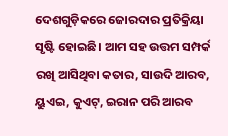ଦେଶଗୁଡ଼ିକରେ ଜୋରଦାର ପ୍ରତିକ୍ରିୟା ସୃଷ୍ଟି ହୋଇଛି। ଆମ ସହ ଉତ୍ତମ ସମ୍ପର୍କ ରଖି ଆସିଥିବା କତାର, ସାଉଦି ଆରବ, ୟୁଏଇ, କୁଏଟ୍‌, ଇରାନ ପରି ଆରବ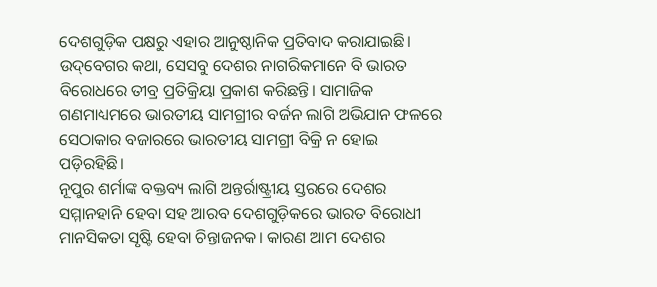ଦେଶଗୁଡ଼ିକ ପକ୍ଷରୁ ଏହାର ଆନୁଷ୍ଠାନିକ ପ୍ରତିବାଦ କରାଯାଇଛି। ଉଦ୍‌ବେଗର କଥା, ସେସବୁ ଦେଶର ନାଗରିକମାନେ ବି ଭାରତ ବିରୋଧରେ ତୀବ୍ର ପ୍ରତିକ୍ରିୟା ପ୍ରକାଶ କରିଛନ୍ତି। ସାମାଜିକ ଗଣମାଧ୍ୟମରେ ଭାରତୀୟ ସାମଗ୍ରୀର ବର୍ଜନ ଲାଗି ଅଭିଯାନ ଫଳରେ ସେଠାକାର ବଜାରରେ ଭାରତୀୟ ସାମଗ୍ରୀ ବିକ୍ରି ନ ହୋଇ ପଡ଼ିରହିଛି।
ନୂପୁର ଶର୍ମାଙ୍କ ବକ୍ତବ୍ୟ ଲାଗି ଅନ୍ତର୍ରାଷ୍ଟ୍ରୀୟ ସ୍ତରରେ ଦେଶର ସମ୍ମାନହାନି ହେବା ସହ ଆରବ ଦେଶଗୁଡ଼ିକରେ ଭାରତ ବିରୋଧୀ ମାନସିକତା ସୃଷ୍ଟି ହେବା ଚିନ୍ତାଜନକ। କାରଣ ଆମ ଦେଶର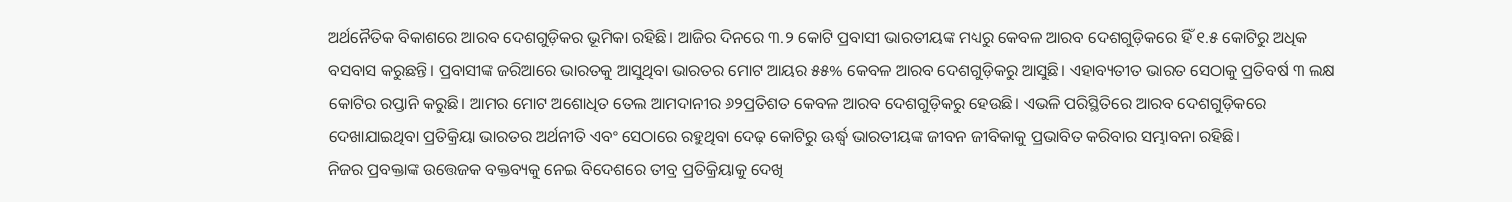ଅର୍ଥନୈତିକ ବିକାଶରେ ଆରବ ଦେଶଗୁଡ଼ିକର ଭୂମିକା ରହିଛି। ଆଜିର ଦିନରେ ୩.୨ କୋଟି ପ୍ରବାସୀ ଭାରତୀୟଙ୍କ ମଧ୍ୟରୁ କେବଳ ଆରବ ଦେଶଗୁଡ଼ିକରେ ହିଁ ୧.୫ କୋଟିରୁ ଅଧିକ ବସବାସ କରୁଛନ୍ତି। ପ୍ରବାସୀଙ୍କ ଜରିଆରେ ଭାରତକୁ ଆସୁଥିବା ଭାରତର ମୋଟ ଆୟର ୫୫% କେବଳ ଆରବ ଦେଶଗୁଡ଼ିକରୁ ଆସୁଛି। ଏହାବ୍ୟତୀତ ଭାରତ ସେଠାକୁ ପ୍ରତିବର୍ଷ ୩ ଲକ୍ଷ କୋଟିର ରପ୍ତାନି କରୁଛି। ଆମର ମୋଟ ଅଶୋଧିତ ତେଲ ଆମଦାନୀର ୬୨ପ୍ରତିଶତ କେବଳ ଆରବ ଦେଶଗୁଡ଼ିକରୁ ହେଉଛି। ଏଭଳି ପରିସ୍ଥିତିରେ ଆରବ ଦେଶଗୁଡ଼ିକରେ ଦେଖାଯାଇଥିବା ପ୍ରତିକ୍ରିୟା ଭାରତର ଅର୍ଥନୀତି ଏବଂ ସେଠାରେ ରହୁଥିବା ଦେଢ଼ କୋଟିରୁ ଊର୍ଦ୍ଧ୍ୱ ଭାରତୀୟଙ୍କ ଜୀବନ ଜୀବିକାକୁ ପ୍ରଭାବିତ କରିବାର ସମ୍ଭାବନା ରହିଛି।
ନିଜର ପ୍ରବକ୍ତାଙ୍କ ଉତ୍ତେଜକ ବକ୍ତବ୍ୟକୁ ନେଇ ବିଦେଶରେ ତୀବ୍ର ପ୍ରତିକ୍ରିୟାକୁ ଦେଖି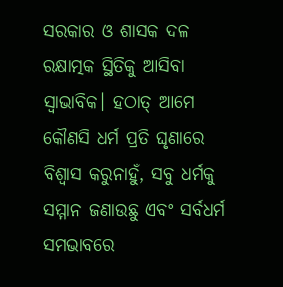ସରକାର ଓ ଶାସକ ଦଳ ରକ୍ଷାତ୍ମକ ସ୍ଥିତିକୁ ଆସିବା ସ୍ବାଭାବିକ। ହଠାତ୍‌ ଆମେ କୌଣସି ଧର୍ମ ପ୍ରତି ଘୃଣାରେ ବିଶ୍ୱାସ କରୁନାହୁଁ, ସବୁ ଧର୍ମକୁ ସମ୍ମାନ ଜଣାଉଛୁ ଏବଂ ସର୍ବଧର୍ମ ସମଭାବରେ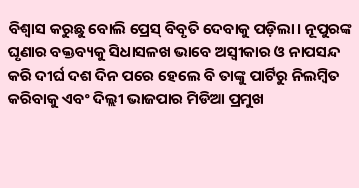ବିଶ୍ୱାସ କରୁଛୁ ବୋଲି ପ୍ରେସ୍‌ ବିବୃତି ଦେବାକୁ ପଡ଼ିଲା। ନୂପୁରଙ୍କ ଘୃଣାର ବକ୍ତବ୍ୟକୁ ସିଧାସଳଖ ଭାବେ ଅସ୍ବୀକାର ଓ ନାପସନ୍ଦ କରି ଦୀର୍ଘ ଦଶ ଦିନ ପରେ ହେଲେ ବି ତାଙ୍କୁ ପାର୍ଟିରୁ ନିଲମ୍ବିତ କରିବାକୁ ଏବଂ ଦିଲ୍ଲୀ ଭାଜପାର ମିଡିଆ ପ୍ରମୁଖ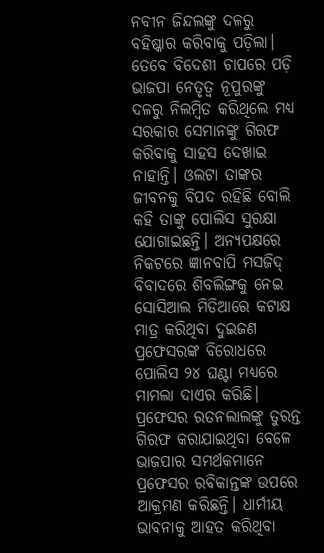ନବୀନ ଜିନ୍ଦଲଙ୍କୁ ଦଳରୁ ବହିଷ୍କାର କରିବାକୁ ପଡ଼ିଲା।
ତେବେ ବିଦେଶୀ ଚାପରେ ପଡ଼ି ଭାଜପା ନେତୃତ୍ୱ ନୂପୁରଙ୍କୁ ଦଳରୁ ନିଲମ୍ବିତ କରିଥିଲେ ମଧ୍ୟ ସରକାର ସେମାନଙ୍କୁ ଗିରଫ କରିବାକୁ ସାହସ ଦେଖାଇ ନାହାନ୍ତି। ଓଲଟା ତାଙ୍କର ଜୀବନକୁ ବିପଦ ରହିଛି ବୋଲି କହି ତାଙ୍କୁ ପୋଲିସ ସୁରକ୍ଷା ଯୋଗାଇଛନ୍ତି। ଅନ୍ୟପକ୍ଷରେ ନିକଟରେ ଜ୍ଞାନବାପି ମସଜିଦ୍‌ ବିବାଦରେ ଶିବଲିଙ୍ଗକୁ ନେଇ ସୋସିଆଲ ମିଡିଆରେ କଟାକ୍ଷ ମାତ୍ର କରିଥିବା ଦୁଇଜଣ ପ୍ରଫେସରଙ୍କ ବିରୋଧରେ ପୋଲିସ ୨୪ ଘଣ୍ଟା ମଧ୍ୟରେ ମାମଲା ଦାଏର କରିଛି। ପ୍ରଫେସର ରତନଲାଲଙ୍କୁ ତୁରନ୍ତ ଗିରଫ କରାଯାଇଥିବା ବେଳେ ଭାଜପାର ସମର୍ଥକମାନେ ପ୍ରଫେସର ରବିକାନ୍ତଙ୍କ ଉପରେ ଆକ୍ରମଣ କରିଛନ୍ତି। ଧାର୍ମୀୟ ଭାବନାକୁ ଆହତ କରିଥିବା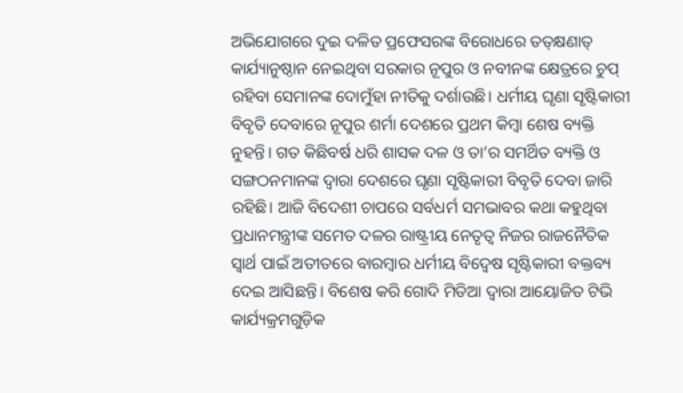ଅଭିଯୋଗରେ ଦୁଇ ଦଳିତ ପ୍ରଫେସରଙ୍କ ବିରୋଧରେ ତତ୍‌କ୍ଷଣାତ୍‌ କାର୍ଯ୍ୟାନୁଷ୍ଠାନ ନେଇଥିବା ସରକାର ନୂପୁର ଓ ନବୀନଙ୍କ କ୍ଷେତ୍ରରେ ଚୁପ୍‌ ରହିବା ସେମାନଙ୍କ ଦୋମୁଁହା ନୀତିକୁ ଦର୍ଶାଉଛି। ଧର୍ମୀୟ ଘୃଣା ସୃଷ୍ଟିକାରୀ ବିବୃତି ଦେବାରେ ନୂପୁର ଶର୍ମା ଦେଶରେ ପ୍ରଥମ କିମ୍ବା ଶେଷ ବ୍ୟକ୍ତି ନୁହନ୍ତି। ଗତ କିଛିବର୍ଷ ଧରି ଶାସକ ଦଳ ଓ ତା’ର ସମର୍ଥିତ ବ୍ୟକ୍ତି ଓ ସଙ୍ଗଠନମାନଙ୍କ ଦ୍ୱାରା ଦେଶରେ ଘୃଣା ସୃଷ୍ଟିକାରୀ ବିବୃତି ଦେବା ଜାରି ରହିଛି। ଆଜି ବିଦେଶୀ ଚାପରେ ସର୍ବଧର୍ମ ସମଭାବର କଥା କହୁଥିବା ପ୍ରଧାନମନ୍ତ୍ରୀଙ୍କ ସମେତ ଦଳର ରାଷ୍ଟ୍ରୀୟ ନେତୃତ୍ୱ ନିଜର ରାଜନୈତିକ ସ୍ବାର୍ଥ ପାଇଁ ଅତୀତରେ ବାରମ୍ବାର ଧର୍ମୀୟ ବିଦ୍ୱେଷ ସୃଷ୍ଟିକାରୀ ବକ୍ତବ୍ୟ ଦେଇ ଆସିଛନ୍ତି। ବିଶେଷ କରି ଗୋଦି ମିଡିଆ ଦ୍ୱାରା ଆୟୋଜିତ ଟିଭି କାର୍ଯ୍ୟକ୍ରମଗୁଡ଼ିକ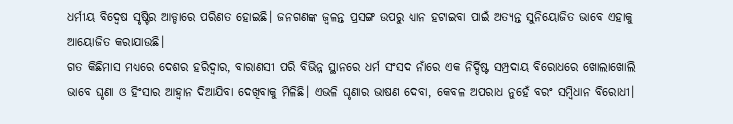ଧର୍ମୀୟ ବିଦ୍ୱେଷ ସୃଷ୍ଟିର ଆଡ୍ଡାରେ ପରିଣତ ହୋଇଛି। ଜନଗଣଙ୍କ ଜ୍ୱଳନ୍ତ ପ୍ରସଙ୍ଗ ଉପରୁ ଧ୍ୟାନ ହଟାଇବା ପାଇଁ ଅତ୍ୟନ୍ତ ସୁନିୟୋଜିତ ଭାବେ ଏହାକୁ ଆୟୋଜିତ କରାଯାଉଛି।
ଗତ କିଛିମାସ ମଧ୍ୟରେ ଦେଶର ହରିଦ୍ୱାର, ବାରାଣସୀ ପରି ବିଭିନ୍ନ ସ୍ଥାନରେ ଧର୍ମ ସଂସଦ ନାଁରେ ଏକ ନିର୍ଦ୍ଦିଷ୍ଟ ସମ୍ପ୍ରଦାୟ ବିରୋଧରେ ଖୋଲାଖୋଲି ଭାବେ ଘୃଣା ଓ ହିଂସାର ଆହ୍ବାନ ଦିଆଯିବା ଦେଖିବାକୁ ମିଳିଛି। ଏଭଳି ଘୃଣାର ଭାଷଣ ଦେବା, କେବଳ ଅପରାଧ ନୁହେଁ ବରଂ ସମ୍ବିଧାନ ବିରୋଧୀ।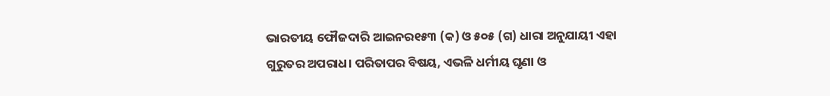ଭାରତୀୟ ଫୌଜଦାରି ଆଇନର୧୫୩ (କ) ଓ ୫୦୫ (ଗ) ଧାରା ଅନୁଯାୟୀ ଏହା ଗୁରୁତର ଅପରାଧ। ପରିତାପର ବିଷୟ, ଏଭଳି ଧର୍ମୀୟ ଘୃଣା ଓ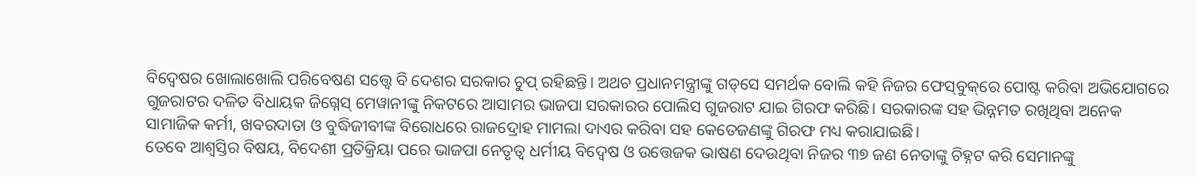ବିଦ୍ୱେଷର ଖୋଲାଖୋଲି ପରିବେଷଣ ସତ୍ତ୍ୱେ ବି ଦେଶର ସରକାର ଚୁପ୍‌ ରହିଛନ୍ତି। ଅଥଚ ପ୍ରଧାନମନ୍ତ୍ରୀଙ୍କୁ ଗଡ୍‌ସେ ସମର୍ଥକ ବୋଲି କହି ନିଜର ଫେସ୍‌ବୁକ୍‌ରେ ପୋଷ୍ଟ କରିବା ଅଭିଯୋଗରେ ଗୁଜରାଟର ଦଳିତ ବିଧାୟକ ଜିଗ୍ନେସ୍‌ ମେୱାନୀଙ୍କୁ ନିକଟରେ ଆସାମର ଭାଜପା ସରକାରର ପୋଲିସ ଗୁଜରାଟ ଯାଇ ଗିରଫ କରିଛି। ସରକାରଙ୍କ ସହ ଭିନ୍ନମତ ରଖିଥିବା ଅନେକ ସାମାଜିକ କର୍ମୀ, ଖବରଦାତା ଓ ବୁଦ୍ଧିଜୀବୀଙ୍କ ବିରୋଧରେ ରାଜଦ୍ରୋହ ମାମଲା ଦାଏର କରିବା ସହ କେତେଜଣଙ୍କୁ ଗିରଫ ମଧ୍ୟ କରାଯାଇଛି।
ତେବେ ଆଶ୍ୱସ୍ତିର ବିଷୟ, ବିଦେଶୀ ପ୍ରତିକ୍ରିୟା ପରେ ଭାଜପା ନେତୃତ୍ୱ ଧର୍ମୀୟ ବିଦ୍ୱେଷ ଓ ଉତ୍ତେଜକ ଭାଷଣ ଦେଉଥିବା ନିଜର ୩୭ ଜଣ ନେତାଙ୍କୁ ଚିହ୍ନଟ କରି ସେମାନଙ୍କୁ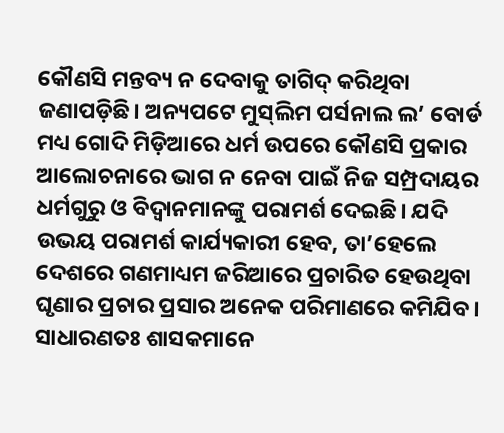କୌଣସି ମନ୍ତବ୍ୟ ନ ଦେବାକୁ ତାଗିଦ୍‌ କରିଥିବା ଜଣାପଡ଼ିଛି। ଅନ୍ୟପଟେ ମୁସ୍‌ଲିମ ପର୍ସନାଲ ଲ’ ବୋର୍ଡ ମଧ୍ୟ ଗୋଦି ମିଡ଼ିଆରେ ଧର୍ମ ଉପରେ କୌଣସି ପ୍ରକାର ଆଲୋଚନାରେ ଭାଗ ନ ନେବା ପାଇଁ ନିଜ ସମ୍ପ୍ରଦାୟର ଧର୍ମଗୁରୁ ଓ ବିଦ୍ୱାନମାନଙ୍କୁ ପରାମର୍ଶ ଦେଇଛି। ଯଦି ଉଭୟ ପରାମର୍ଶ କାର୍ଯ୍ୟକାରୀ ହେବ, ତା’ହେଲେ ଦେଶରେ ଗଣମାଧ୍ୟମ ଜରିଆରେ ପ୍ରଚାରିତ ହେଉଥିବା ଘୃଣାର ପ୍ରଚାର ପ୍ରସାର ଅନେକ ପରିମାଣରେ କମିଯିବ।
ସାଧାରଣତଃ ଶାସକମାନେ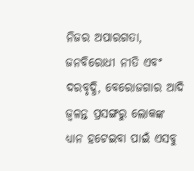ନିଜର ଅପାରଗତା, ଜନବିରୋଧୀ ନୀତି ଏବଂ ଦରବୃଦ୍ଧି, ବେରୋଜଗାର ଆଦି ଜ୍ୱଳନ୍ତ ପ୍ରସଙ୍ଗରୁ ଲୋକଙ୍କ ଧ୍ୟାନ ହଟେଇବା ପାଇଁ ଏସବୁ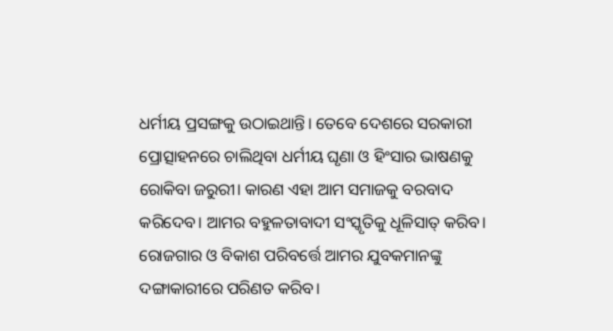ଧର୍ମୀୟ ପ୍ରସଙ୍ଗକୁ ଉଠାଇଥାନ୍ତି। ତେବେ ଦେଶରେ ସରକାରୀ ପ୍ରୋତ୍ସାହନରେ ଚାଲିଥିବା ଧର୍ମୀୟ ଘୃଣା ଓ ହିଂସାର ଭାଷଣକୁ ରୋକିବା ଜରୁରୀ। କାରଣ ଏହା ଆମ ସମାଜକୁ ବରବାଦ କରିଦେବ। ଆମର ବହୁଳତାବାଦୀ ସଂସ୍କୃତିକୁ ଧୂଳିସାତ୍‌ କରିବ। ରୋଜଗାର ଓ ବିକାଶ ପରିବର୍ତ୍ତେ ଆମର ଯୁବକମାନଙ୍କୁ ଦଙ୍ଗାକାରୀରେ ପରିଣତ କରିବ।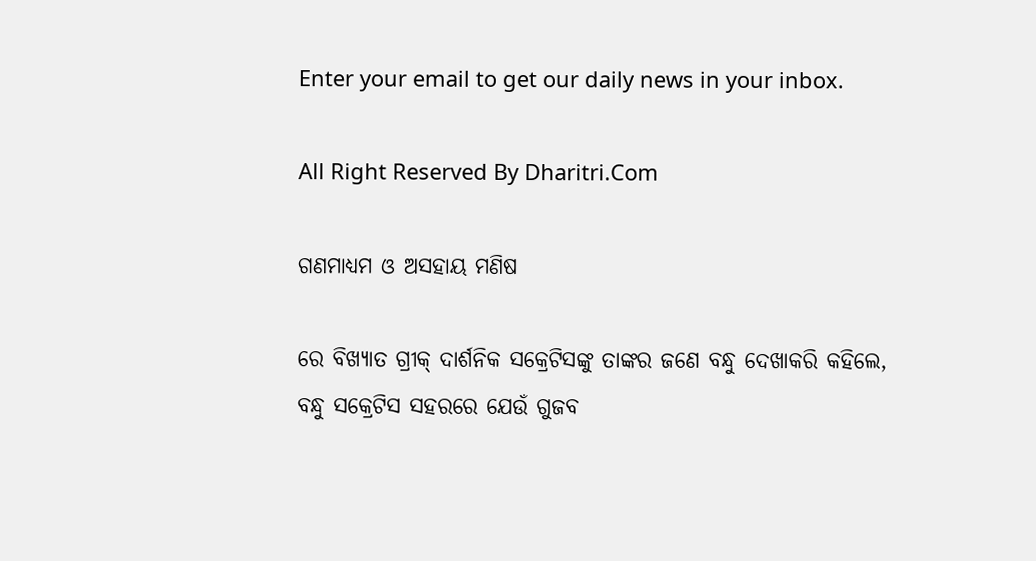Enter your email to get our daily news in your inbox.

All Right Reserved By Dharitri.Com

ଗଣମାଧ୍ୟମ ଓ ଅସହାୟ ମଣିଷ

ରେ ବିଖ୍ୟାତ ଗ୍ରୀକ୍‌ ଦାର୍ଶନିକ ସକ୍ରେଟିସଙ୍କୁ ତାଙ୍କର ଜଣେ ବନ୍ଧୁ ଦେଖାକରି କହିଲେ, ବନ୍ଧୁ ସକ୍ରେଟିସ ସହରରେ ଯେଉଁ ଗୁଜବ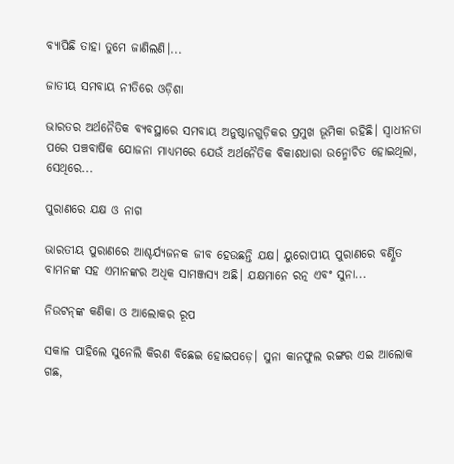ବ୍ୟାପିଛି ତାହା ତୁମେ ଜାଣିଲଣି।...

ଜାତୀୟ ସମବାୟ ନୀତିରେ ଓଡ଼ିଶା

ଭାରତର ଅର୍ଥନୈତିକ ବ୍ୟବସ୍ଥାରେ ସମବାୟ ଅନୁଷ୍ଠାନଗୁଡ଼ିକର ପ୍ରମୁଖ ଭୂମିକା ରହିଛି। ସ୍ବାଧୀନତା ପରେ ପଞ୍ଚବାର୍ଷିକ ଯୋଜନା ମାଧ୍ୟମରେ ଯେଉଁ ଅର୍ଥନୈତିକ ବିକାଶଧାରା ଉନ୍ମୋଚିତ ହୋଇଥିଲା, ସେଥିରେ...

ପୁରାଣରେ ଯକ୍ଷ ଓ ନାଗ

ଭାରତୀୟ ପୁରାଣରେ ଆଶ୍ଚର୍ଯ୍ୟଜନକ ଜୀବ ହେଉଛନ୍ତି ଯକ୍ଷ। ୟୁରୋପୀୟ ପୁରାଣରେ ବର୍ଣ୍ଣିତ ବାମନଙ୍କ ସହ ଏମାନଙ୍କର ଅଧିକ ସାମଞ୍ଜସ୍ୟ ଅଛି। ଯକ୍ଷମାନେ ରତ୍ନ ଏବଂ ସୁନା...

ନିଉଟନ୍‌ଙ୍କ କଣିକା ଓ ଆଲୋକର ରୂପ

ସକାଳ ପାହିଲେ ସୁନେଲି କିରଣ ବିଛେଇ ହୋଇପଡ଼େ। ସୁନା କାନଫୁଲ ରଙ୍ଗର ଏଇ ଆଲୋକ ଗଛ,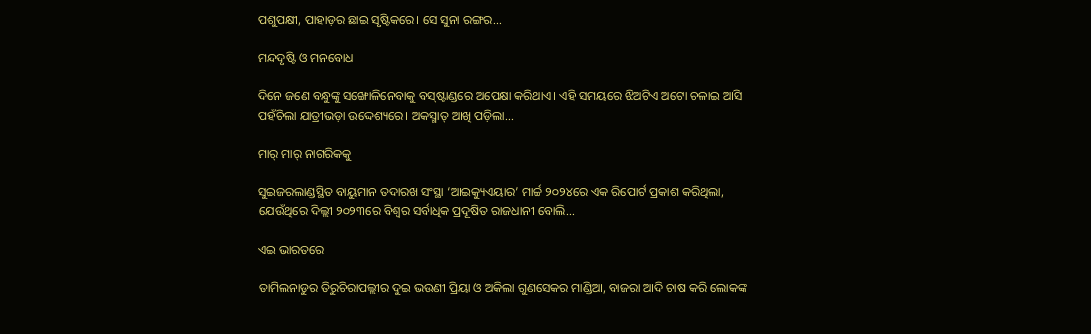ପଶୁପକ୍ଷୀ, ପାହାଡ଼ର ଛାଇ ସୃଷ୍ଟିକରେ। ସେ ସୁନା ରଙ୍ଗର...

ମନ୍ଦଦୃଷ୍ଟି ଓ ମନବୋଧ

ଦିନେ ଜଣେ ବନ୍ଧୁଙ୍କୁ ସଙ୍ଖୋଳିନେବାକୁ ବସ୍‌ଷ୍ଟାଣ୍ଡରେ ଅପେକ୍ଷା କରିଥାଏ। ଏହି ସମୟରେ ଝିଅଟିଏ ଅଟୋ ଚଳାଇ ଆସି ପହଁଚିଲା ଯାତ୍ରୀଭଡ଼ା ଉଦ୍ଦେଶ୍ୟରେ। ଅକସ୍ମାତ୍‌ ଆଖି ପଡ଼ିଲା...

ମାର୍‌ ମାର୍‌ ନାଗରିକକୁ

ସୁଇଜରଲାଣ୍ଡସ୍ଥିତ ବାୟୁମାନ ତଦାରଖ ସଂସ୍ଥା ‘ଆଇକ୍ୟୁଏୟାର’ ମାର୍ଚ୍ଚ ୨୦୨୪ରେ ଏକ ରିପୋର୍ଟ ପ୍ରକାଶ କରିଥିଲା, ଯେଉଁଥିରେ ଦିଲ୍ଲୀ ୨୦୨୩ରେ ବିଶ୍ୱର ସର୍ବାଧିକ ପ୍ରଦୂଷିତ ରାଜଧାନୀ ବୋଲି...

ଏଇ ଭାରତରେ

ତାମିଲନାଡୁର ତିରୁଚିରାପଲ୍ଲୀର ଦୁଇ ଭଉଣୀ ପ୍ରିୟା ଓ ଅକିଲା ଗୁଣସେକର ମାଣ୍ଡିଆ, ବାଜରା ଆଦି ଚାଷ କରି ଲୋକଙ୍କ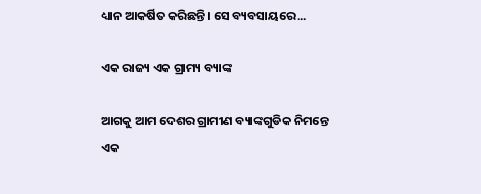ଧ୍ୟାନ ଆକର୍ଷିତ କରିଛନ୍ତି। ସେ ବ୍ୟବସାୟରେ...

ଏକ ରାଜ୍ୟ ଏକ ଗ୍ରାମ୍ୟ ବ୍ୟାଙ୍କ

ଆଗକୁ ଆମ ଦେଶର ଗ୍ରାମୀଣ ବ୍ୟାଙ୍କଗୁଡିକ ନିମନ୍ତେ ଏକ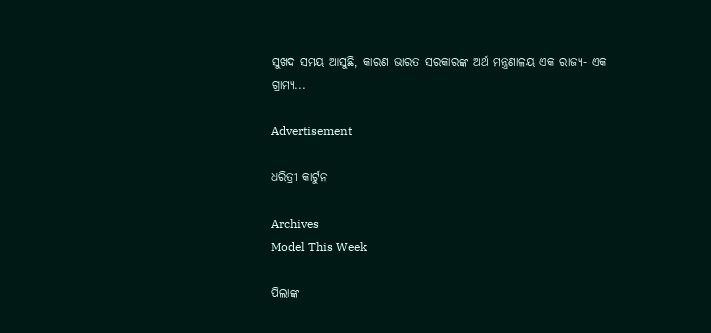ସୁଖଦ ସମୟ ଆସୁଛି, କାରଣ ଭାରତ ସରକାରଙ୍କ ଅର୍ଥ ମନ୍ତ୍ରଣାଳୟ ଏକ ରାଜ୍ୟ- ଏକ ଗ୍ରାମ୍ୟ...

Advertisement

ଧରିତ୍ରୀ କାର୍ଟୁନ

Archives
Model This Week

ପିଲାଙ୍କ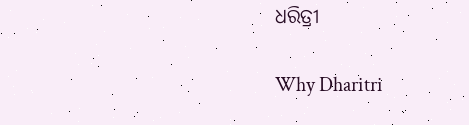ଧରିତ୍ରୀ

Why Dharitri